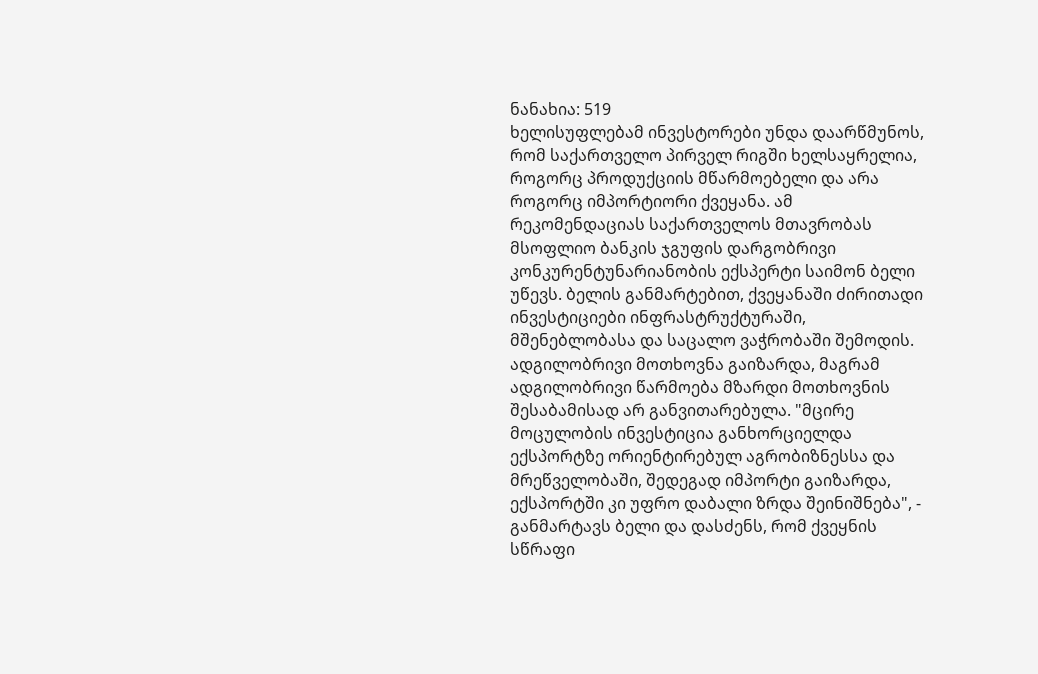ნანახია: 519
ხელისუფლებამ ინვესტორები უნდა დაარწმუნოს, რომ საქართველო პირველ რიგში ხელსაყრელია, როგორც პროდუქციის მწარმოებელი და არა როგორც იმპორტიორი ქვეყანა. ამ რეკომენდაციას საქართველოს მთავრობას მსოფლიო ბანკის ჯგუფის დარგობრივი კონკურენტუნარიანობის ექსპერტი საიმონ ბელი უწევს. ბელის განმარტებით, ქვეყანაში ძირითადი ინვესტიციები ინფრასტრუქტურაში, მშენებლობასა და საცალო ვაჭრობაში შემოდის. ადგილობრივი მოთხოვნა გაიზარდა, მაგრამ ადგილობრივი წარმოება მზარდი მოთხოვნის შესაბამისად არ განვითარებულა. "მცირე მოცულობის ინვესტიცია განხორციელდა ექსპორტზე ორიენტირებულ აგრობიზნესსა და მრეწველობაში, შედეგად იმპორტი გაიზარდა, ექსპორტში კი უფრო დაბალი ზრდა შეინიშნება", - განმარტავს ბელი და დასძენს, რომ ქვეყნის სწრაფი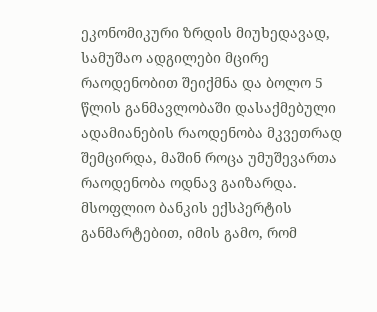ეკონომიკური ზრდის მიუხედავად, სამუშაო ადგილები მცირე რაოდენობით შეიქმნა და ბოლო 5 წლის განმავლობაში დასაქმებული ადამიანების რაოდენობა მკვეთრად შემცირდა, მაშინ როცა უმუშევართა რაოდენობა ოდნავ გაიზარდა. მსოფლიო ბანკის ექსპერტის განმარტებით, იმის გამო, რომ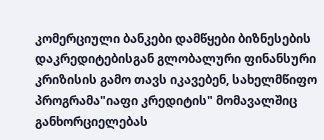კომერციული ბანკები დამწყები ბიზნესების დაკრედიტებისგან გლობალური ფინანსური კრიზისის გამო თავს იკავებენ, სახელმწიფო პროგრამა"იაფი კრედიტის" მომავალშიც განხორციელებას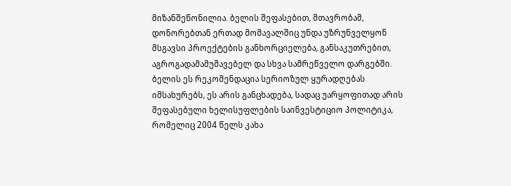მიზანშეწონილია. ბელის შეფასებით, მთავრობამ, დონორებთან ერთად მომავალშიც უნდა უზრუნველყონ მსგავსი პროექტების განხორციელება, განსაკუთრებით, აგროგადამამუშავებელ და სხვა სამრეწველო დარგებში. ბელის ეს რეკომენდაცია სერიოზულ ყურადღებას იმსახურებს, ეს არის განცხადება, სადაც უარყოფითად არის შეფასებული ხელისუფლების საინვესტიციო პოლიტიკა, რომელიც 2004 წელს კახა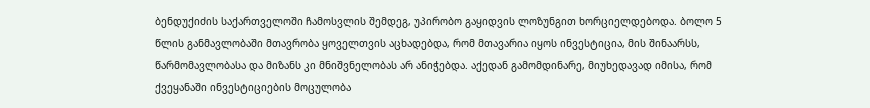ბენდუქიძის საქართველოში ჩამოსვლის შემდეგ, უპირობო გაყიდვის ლოზუნგით ხორციელდებოდა. ბოლო 5 წლის განმავლობაში მთავრობა ყოველთვის აცხადებდა, რომ მთავარია იყოს ინვესტიცია, მის შინაარსს, წარმომავლობასა და მიზანს კი მნიშვნელობას არ ანიჭებდა. აქედან გამომდინარე, მიუხედავად იმისა, რომ ქვეყანაში ინვესტიციების მოცულობა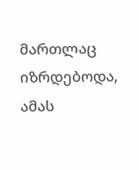მართლაც იზრდებოდა, ამას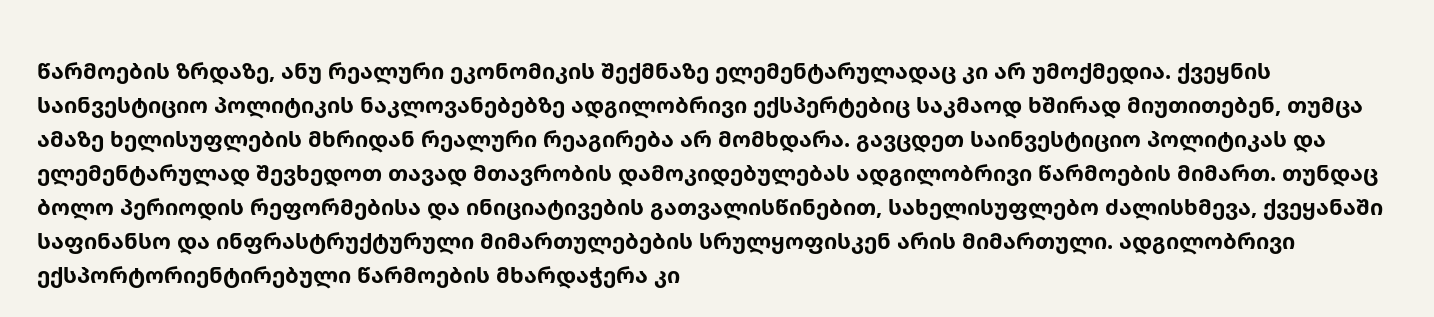წარმოების ზრდაზე, ანუ რეალური ეკონომიკის შექმნაზე ელემენტარულადაც კი არ უმოქმედია. ქვეყნის საინვესტიციო პოლიტიკის ნაკლოვანებებზე ადგილობრივი ექსპერტებიც საკმაოდ ხშირად მიუთითებენ, თუმცა ამაზე ხელისუფლების მხრიდან რეალური რეაგირება არ მომხდარა. გავცდეთ საინვესტიციო პოლიტიკას და ელემენტარულად შევხედოთ თავად მთავრობის დამოკიდებულებას ადგილობრივი წარმოების მიმართ. თუნდაც ბოლო პერიოდის რეფორმებისა და ინიციატივების გათვალისწინებით, სახელისუფლებო ძალისხმევა, ქვეყანაში საფინანსო და ინფრასტრუქტურული მიმართულებების სრულყოფისკენ არის მიმართული. ადგილობრივი ექსპორტორიენტირებული წარმოების მხარდაჭერა კი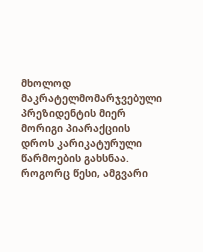მხოლოდ მაკრატელმომარჯვებული პრეზიდენტის მიერ მორიგი პიარაქციის დროს კარიკატურული წარმოების გახსნაა. როგორც წესი, ამგვარი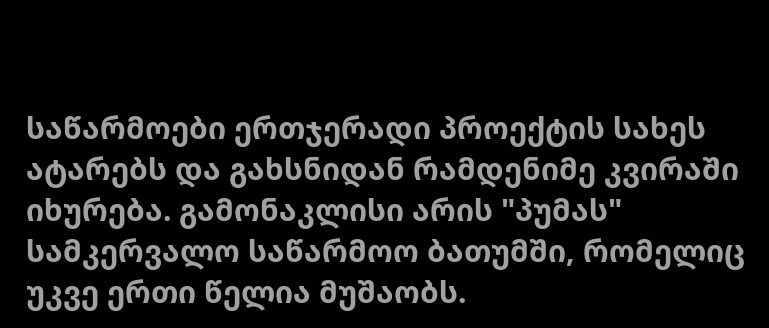საწარმოები ერთჯერადი პროექტის სახეს ატარებს და გახსნიდან რამდენიმე კვირაში იხურება. გამონაკლისი არის "პუმას" სამკერვალო საწარმოო ბათუმში, რომელიც უკვე ერთი წელია მუშაობს.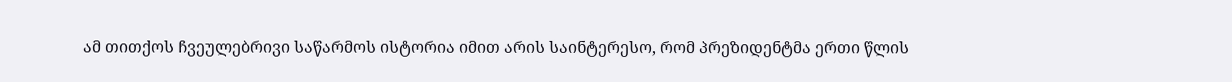ამ თითქოს ჩვეულებრივი საწარმოს ისტორია იმით არის საინტერესო, რომ პრეზიდენტმა ერთი წლის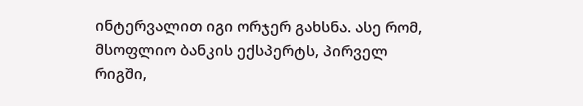ინტერვალით იგი ორჯერ გახსნა. ასე რომ, მსოფლიო ბანკის ექსპერტს, პირველ რიგში,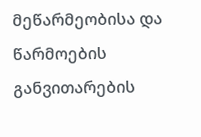მეწარმეობისა და წარმოების განვითარების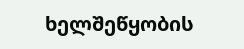ხელშეწყობის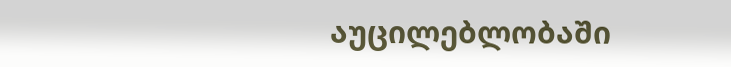აუცილებლობაში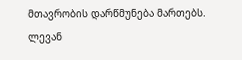მთავრობის დარწმუნება მართებს.
ლევან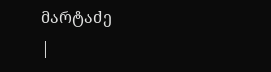მარტაძე
|